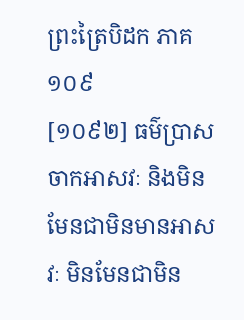ព្រះត្រៃបិដក ភាគ ១០៩
[១០៩២] ធម៌ប្រាសចាកអាសវៈ និងមិនមែនជាមិនមានអាសវៈ មិនមែនជាមិន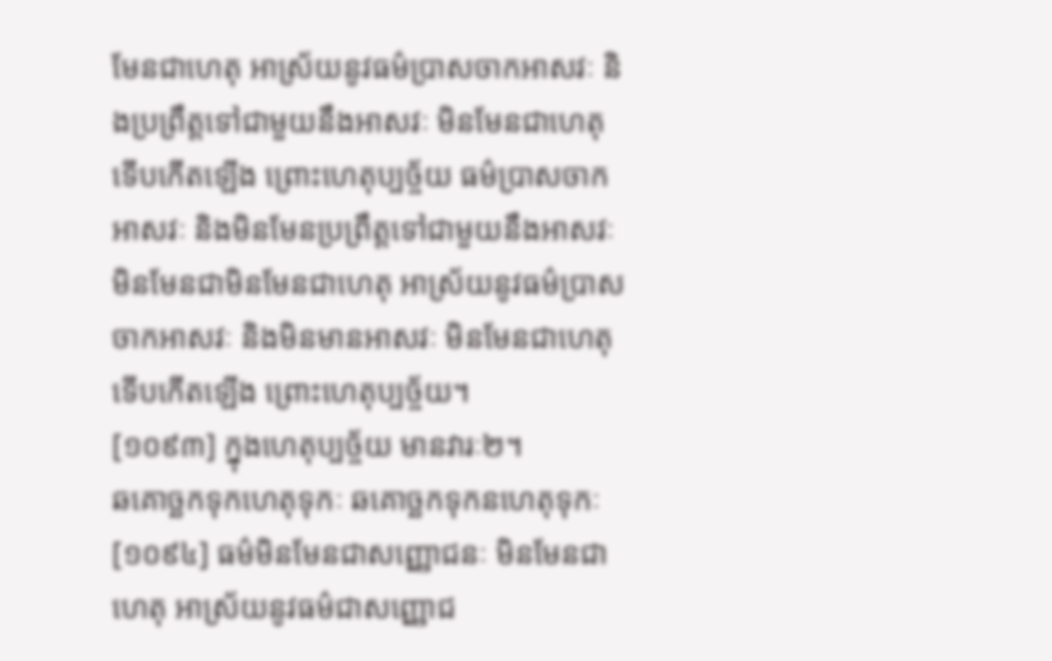មែនជាហេតុ អាស្រ័យនូវធម៌ប្រាសចាកអាសវៈ និងប្រព្រឹត្តទៅជាមួយនឹងអាសវៈ មិនមែនជាហេតុ ទើបកើតឡើង ព្រោះហេតុប្បច្ច័យ ធម៌ប្រាសចាកអាសវៈ និងមិនមែនប្រព្រឹត្តទៅជាមួយនឹងអាសវៈ មិនមែនជាមិនមែនជាហេតុ អាស្រ័យនូវធម៌ប្រាសចាកអាសវៈ និងមិនមានអាសវៈ មិនមែនជាហេតុ ទើបកើតឡើង ព្រោះហេតុប្បច្ច័យ។
[១០៩៣] ក្នុងហេតុប្បច្ច័យ មានវារៈ២។
ឆគោច្ឆកទុកហេតុទុកៈ ឆគោច្ឆកទុកនហេតុទុកៈ
[១០៩៤] ធម៌មិនមែនជាសញ្ញោជនៈ មិនមែនជាហេតុ អាស្រ័យនូវធម៌ជាសញ្ញោជ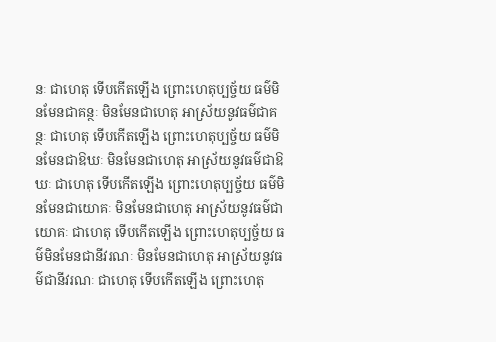នៈ ជាហេតុ ទើបកើតឡើង ព្រោះហេតុប្បច្ច័យ ធម៌មិនមែនជាគន្ថៈ មិនមែនជាហេតុ អាស្រ័យនូវធម៌ជាគន្ថៈ ជាហេតុ ទើបកើតឡើង ព្រោះហេតុប្បច្ច័យ ធម៌មិនមែនជាឱឃៈ មិនមែនជាហេតុ អាស្រ័យនូវធម៌ជាឱឃៈ ជាហេតុ ទើបកើតឡើង ព្រោះហេតុប្បច្ច័យ ធម៌មិនមែនជាយោគៈ មិនមែនជាហេតុ អាស្រ័យនូវធម៌ជាយោគៈ ជាហេតុ ទើបកើតឡើង ព្រោះហេតុប្បច្ច័យ ធម៌មិនមែនជានីវរណៈ មិនមែនជាហេតុ អាស្រ័យនូវធម៌ជានីវរណៈ ជាហេតុ ទើបកើតឡើង ព្រោះហេតុ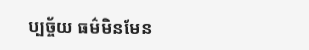ប្បច្ច័យ ធម៌មិនមែន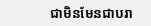ជាមិនមែនជាបរា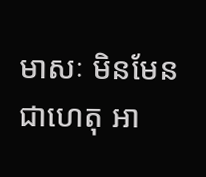មាសៈ មិនមែនជាហេតុ អា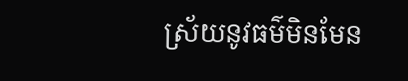ស្រ័យនូវធម៌មិនមែន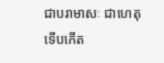ជាបរាមាសៈ ជាហេតុ ទើបកើត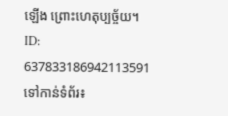ឡើង ព្រោះហេតុប្បច្ច័យ។
ID: 637833186942113591
ទៅកាន់ទំព័រ៖